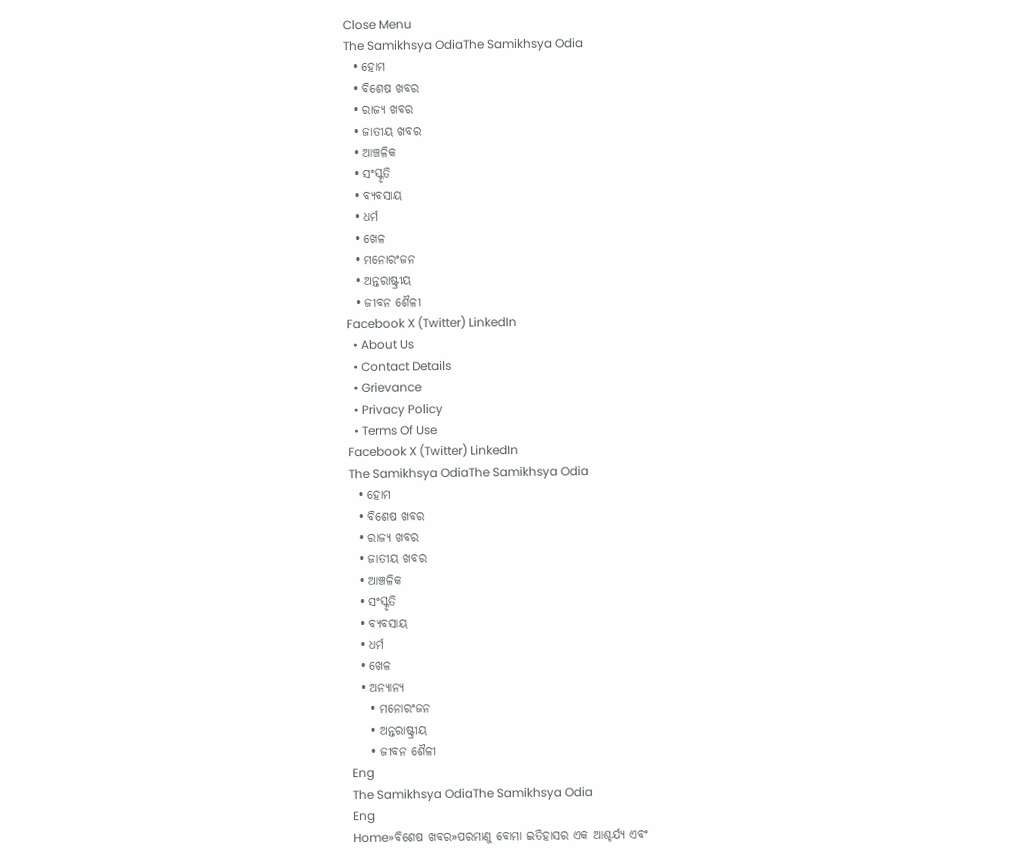Close Menu
The Samikhsya OdiaThe Samikhsya Odia
  • ହୋମ
  • ବିଶେଷ ଖବର
  • ରାଜ୍ୟ ଖବର
  • ଜାତୀୟ ଖବର
  • ଆଞ୍ଚଳିକ
  • ସଂସ୍କୃତି
  • ବ୍ୟବସାୟ
  • ଧର୍ମ
  • ଖେଳ
  • ମନୋରଂଜନ
  • ଅନ୍ତରାଷ୍ଟ୍ରୀୟ
  • ଜୀବନ ଶୈଳୀ
Facebook X (Twitter) LinkedIn
  • About Us
  • Contact Details
  • Grievance
  • Privacy Policy
  • Terms Of Use
Facebook X (Twitter) LinkedIn
The Samikhsya OdiaThe Samikhsya Odia
  • ହୋମ
  • ବିଶେଷ ଖବର
  • ରାଜ୍ୟ ଖବର
  • ଜାତୀୟ ଖବର
  • ଆଞ୍ଚଳିକ
  • ସଂସ୍କୃତି
  • ବ୍ୟବସାୟ
  • ଧର୍ମ
  • ଖେଳ
  • ଅନ୍ୟାନ୍ୟ
    • ମନୋରଂଜନ
    • ଅନ୍ତରାଷ୍ଟ୍ରୀୟ
    • ଜୀବନ ଶୈଳୀ
Eng
The Samikhsya OdiaThe Samikhsya Odia
Eng
Home»ବିଶେଷ ଖବର»ପରମାଣୁ ବୋମା ଇତିହାସର ଏକ ଆଶ୍ଚର୍ଯ୍ୟ ଏବଂ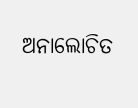ଅନାଲୋଚିତ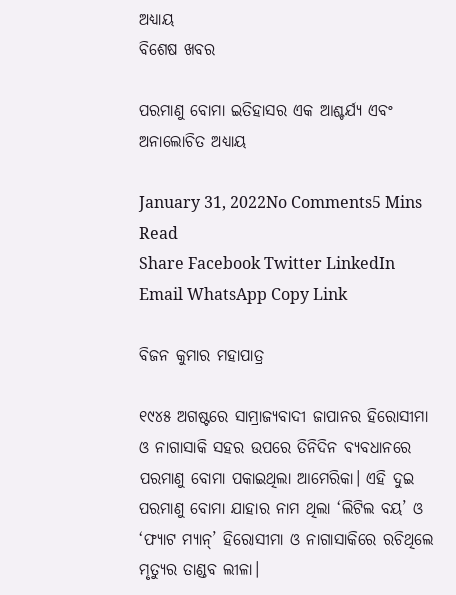ଅଧ୍ୟାୟ
ବିଶେଷ ଖବର

ପରମାଣୁ ବୋମା ଇତିହାସର ଏକ ଆଶ୍ଚର୍ଯ୍ୟ ଏବଂ ଅନାଲୋଚିତ ଅଧ୍ୟାୟ

January 31, 2022No Comments5 Mins Read
Share Facebook Twitter LinkedIn Email WhatsApp Copy Link

ବିଜନ କୁମାର ମହାପାତ୍ର

୧୯୪୫ ଅଗଷ୍ଟରେ ସାମ୍ରାଜ୍ୟବାଦୀ ଜାପାନର ହିରୋସୀମା ଓ ନାଗାସାକି ସହର ଉପରେ ତିନିଦିନ ବ୍ୟବଧାନରେ ପରମାଣୁ ବୋମା ପକାଇଥିଲା ଆମେରିକା। ଏହି ଦୁଇ ପରମାଣୁ ବୋମା ଯାହାର ନାମ ଥିଲା ‘ଲିଟିଲ ବୟ’ ଓ ‘ଫ୍ୟାଟ ମ୍ୟାନ୍‌’ ହିରୋସୀମା ଓ ନାଗାସାକିରେ ରଚିଥିଲେ ମୃତ୍ୟୁର ତାଣ୍ଡବ ଲୀଳା।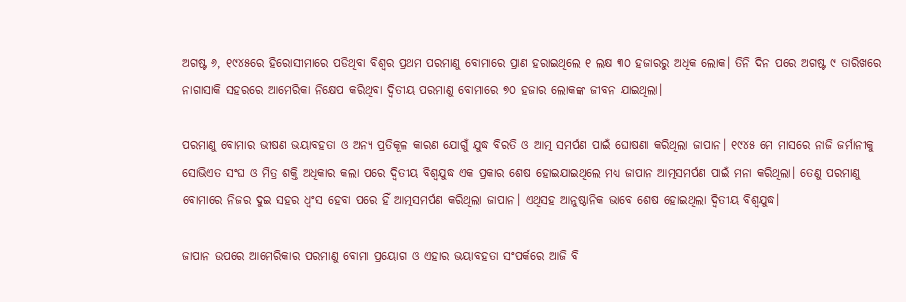ଅଗଷ୍ଟ ୬, ୧୯୪୫ରେ ହିରୋସୀମାରେ ପଡିଥିବା ବିଶ୍ୱର ପ୍ରଥମ ପରମାଣୁ ବୋମାରେ ପ୍ରାଣ ହରାଇଥିଲେ ୧ ଲକ୍ଷ ୩୦ ହଜାରରୁ ଅଧିକ ଲୋକ। ତିନି ଦିନ ପରେ ଅଗଷ୍ଟ ୯ ତାରିଖରେ ନାଗାସାକି ସହରରେ ଆମେରିକା ନିକ୍ଷେପ କରିଥିବା ଦ୍ୱିତୀୟ ପରମାଣୁ ବୋମାରେ ୭୦ ହଜାର ଲୋକଙ୍କ ଜୀବନ ଯାଇଥିଲା।

ପରମାଣୁ ବୋମାର ଭୀଷଣ ଭୟାବହତା ଓ ଅନ୍ୟ ପ୍ରତିକୂଳ କାରଣ ଯୋଗୁଁ ଯୁଦ୍ଧ ବିରତି ଓ ଆତ୍ମ ସମର୍ପଣ ପାଇଁ ଘୋଷଣା କରିଥିଲା ଜାପାନ। ୧୯୪୫ ମେ ମାସରେ ନାଜି ଜର୍ମାନୀକୁ ସୋଭିଏତ ସଂଘ ଓ ମିତ୍ର ଶକ୍ତି ଅଧିକାର କଲା ପରେ ଦ୍ୱିତୀୟ ବିଶ୍ୱଯୁଦ୍ଧ ଏକ ପ୍ରକାର ଶେଷ ହୋଇଯାଇଥିଲେ ମଧ୍ୟ ଜାପାନ ଆତ୍ମସମର୍ପଣ ପାଇଁ ମନା କରିଥିଲା। ତେଣୁ ପରମାଣୁ ବୋମାରେ ନିଜର ଦୁଇ ସହର ଧ୍ୱଂସ ହେବା ପରେ ହିଁ ଆତ୍ମସମର୍ପଣ କରିଥିଲା ଜାପାନ। ଏଥିସହ ଆନୁଷ୍ଠାନିକ ଭାବେ ଶେଷ ହୋଇଥିଲା ଦ୍ୱିତୀୟ ବିଶ୍ୱଯୁଦ୍ଧ।

ଜାପାନ ଉପରେ ଆମେରିକାର ପରମାଣୁ ବୋମା ପ୍ରୟୋଗ ଓ ଏହାର ଭୟାବହତା ସଂପର୍କରେ ଆଜି ବି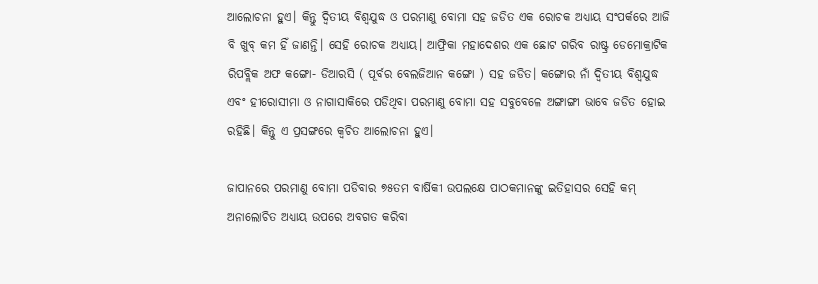ଆଲୋଚନା ହୁଏ। କିନ୍ତୁ ଦ୍ୱିତୀୟ ବିଶ୍ୱଯୁଦ୍ଧ ଓ ପରମାଣୁ ବୋମା ସହ ଜଡିତ ଏକ ରୋଚକ ଅଧ୍ୟାୟ ସଂପର୍କରେ ଆଜି ବି ଖୁବ୍ କମ ହିଁ ଜାଣନ୍ତି। ସେହି ରୋଚକ ଅଧ୍ୟାୟ। ଆଫ୍ରିକା ମହାଦେଶର ଏକ ଛୋଟ ଗରିବ ରାଷ୍ଟ୍ର ଡେମୋକ୍ରାଟିକ ରିପବ୍ଲିକ ଅଫ କଙ୍ଗୋ- ଡିଆରସି ( ପୂର୍ବର ବେଲଜିଆନ କଙ୍ଗୋ ) ସହ ଜଡିତ। କଙ୍ଗୋର ନାଁ ଦ୍ୱିତୀୟ ବିଶ୍ୱଯୁଦ୍ଧ ଏବଂ ହୀରୋସୀମା ଓ ନାଗାସାକିରେ ପଡିଥିବା ପରମାଣୁ ବୋମା ସହ ସବୁବେଳେ ଅଙ୍ଗାଙ୍ଗୀ ଭାବେ ଜଡିତ ହୋଇ ରହିଛି। କିନ୍ତୁ ଏ ପ୍ରସଙ୍ଗରେ କ୍ୱଚିତ ଆଲୋଚନା ହୁଏ।

ଜାପାନରେ ପରମାଣୁ ବୋମା ପଡିବାର ୭୫ତମ ବାର୍ଷିକୀ ଉପଲକ୍ଷେ ପାଠକମାନଙ୍କୁ ଇତିହାସର ସେହି କମ୍ ଅନାଲୋଚିତ ଅଧ୍ୟାୟ ଉପରେ ଅବଗତ କରିବା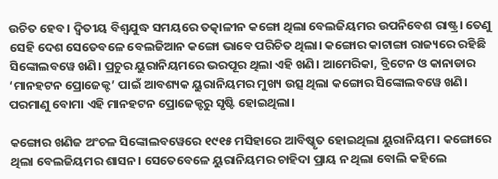ଉଚିତ ହେବ। ଦ୍ୱିତୀୟ ବିଶ୍ୱଯୁଦ୍ଧ ସମୟରେ ତତ୍କାଳୀନ କଙ୍ଗୋ ଥିଲା ବେଲଜିୟମର ଉପନିବେଶ ରାଷ୍ଟ୍ର। ତେଣୁ ସେହି ଦେଶ ସେତେବଳେ ବେଲଜିଆନ କଙ୍ଗୋ ଭାବେ ପରିଚିତ ଥିଲା। କଙ୍ଗୋର କାଟାଙ୍ଗା ରାଜ୍ୟରେ ରହିଛି ସିଙ୍କୋଲବୱେ ଖଣି। ପ୍ରଚୁର ୟୁରାନିୟମରେ ଭରପୂର ଥିଲା ଏହି ଖଣି। ଆମେରିକା, ବ୍ରିଟେନ ଓ କାନାଡାର ‘ମାନହଟନ ପ୍ରୋଜେକ୍ଟ’ ପାଇଁ ଆବଶ୍ୟକ ୟୁରାନିୟମର ମୁଖ୍ୟ ଉତ୍ସ ଥିଲା କଙ୍ଗୋର ସିଙ୍କୋଲବୱେ ଖଣି। ପରମାଣୁ ବୋମା ଏହି ମାନହଟନ ପ୍ରୋଜେକ୍ଟରୁ ସୃଷ୍ଟି ହୋଇଥିଲା।

କଙ୍ଗୋର ଖଣିଜ ଅଂଚଳ ସିଙ୍କୋଲବୱେରେ ୧୯୧୫ ମସିହାରେ ଆବିଷ୍କୃତ ହୋଇଥିଲା ୟୁରାନିୟମ। କଙ୍ଗୋରେ ଥିଲା ବେଲଜିୟମର ଶାସନ। ସେତେବେଳେ ୟୁରାନିୟମର ଚାହିଦା ପ୍ରାୟ ନ ଥିଲା ବୋଲି କହିଲେ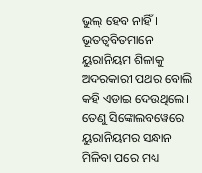ଭୁଲ୍ ହେବ ନାହିଁ। ଭୂତତ୍ୱବିତମାନେ ୟୁରାନିୟମ ଶିଳାକୁ ଅଦରକାରୀ ପଥର ବୋଲି କହି ଏଡାଇ ଦେଉଥିଲେ। ତେଣୁ ସିଙ୍କୋଲବୱେରେ ୟୁରାନିୟମର ସନ୍ଧାନ ମିଳିବା ପରେ ମଧ୍ୟ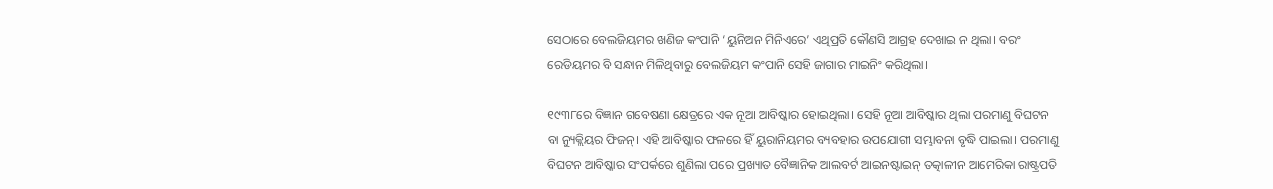ସେଠାରେ ବେଲଜିୟମର ଖଣିଜ କଂପାନି ‘ୟୁନିଅନ ମିନିଏରେ’ ଏଥିପ୍ରତି କୌଣସି ଆଗ୍ରହ ଦେଖାଇ ନ ଥିଲା। ବରଂ ରେଡିୟମର ବି ସନ୍ଧାନ ମିଳିଥିବାରୁ ବେଲଜିୟମ କଂପାନି ସେହି ଜାଗାର ମାଇନିଂ କରିଥିଲା।

୧୯୩୮ରେ ବିଜ୍ଞାନ ଗବେଷଣା କ୍ଷେତ୍ରରେ ଏକ ନୂଆ ଆବିଷ୍କାର ହୋଇଥିଲା। ସେହି ନୂଆ ଆବିଷ୍କାର ଥିଲା ପରମାଣୁ ବିଘଟନ ବା ନ୍ୟୁକ୍ଲିୟର ଫିଜନ୍। ଏହି ଆବିଷ୍କାର ଫଳରେ ହିଁ ୟୁରାନିୟମର ବ୍ୟବହାର ଉପଯୋଗୀ ସମ୍ଭାବନା ବୃଦ୍ଧି ପାଇଲା। ପରମାଣୁ ବିଘଟନ ଆବିଷ୍କାର ସଂପର୍କରେ ଶୁଣିଲା ପରେ ପ୍ରଖ୍ୟାତ ବୈଜ୍ଞାନିକ ଆଲବର୍ଟ ଆଇନଷ୍ଟାଇନ୍ ତତ୍କାଳୀନ ଆମେରିକା ରାଷ୍ଟ୍ରପତି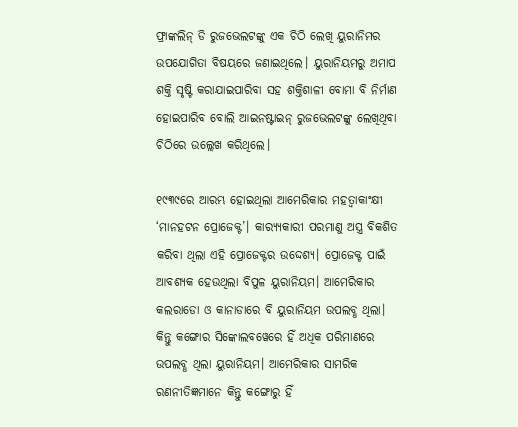ଫ୍ରାଙ୍କଲିନ୍ ଡି ରୁଜଭେଲଟଙ୍କୁ ଏକ ଚିଠି ଲେଖି ୟୁରାନିମର ଉପଯୋଗିତା ବିଷୟରେ ଜଣାଇଥିଲେ। ୟୁରାନିୟମରୁ ଅମାପ ଶକ୍ତି ସୃଷ୍ଟି କରାଯାଇପାରିବା ସହ ଶକ୍ତିଶାଳୀ ବୋମା ବି ନିର୍ମାଣ ହୋଇପାରିବ ବୋଲି ଆଇନଷ୍ଟାଇନ୍ ରୁଜଭେଲଟଙ୍କୁ ଲେଖିଥିବା ଚିଠିରେ ଉଲ୍ଲେଖ କରିଥିଲେ।

୧୯୩୯ରେ ଆରମ୍ଭ ହୋଇଥିଲା ଆମେରିକାର ମହତ୍ୱାକାଂକ୍ଷୀ ‘ମାନହଟନ ପ୍ରୋଜେକ୍ଟ’। କାର‌୍ୟ୍ୟକାରୀ ପରମାଣୁ ଅସ୍ତ୍ର ବିକଶିତ କରିବା ଥିଲା ଏହି ପ୍ରୋଜେକ୍ଟର ଉଦ୍ଦେଶ୍ୟ। ପ୍ରୋଜେକ୍ଟ ପାଇଁ ଆବଶ୍ୟକ ହେଉଥିଲା ବିପୁଳ ୟୁରାନିୟମ। ଆମେରିକାର କଲରାଡୋ ଓ କାନାଡାରେ ବି ୟୁରାନିୟମ ଉପଲବ୍ଧ ଥିଲା। କିନ୍ତୁ କଙ୍ଗୋର ସିଙ୍କୋଲବୱେରେ ହିଁ ଅଧିକ ପରିମାଣରେ ଉପଲବ୍ଧ ଥିଲା ୟୁରାନିୟମ। ଆମେରିକାର ସାମରିକ ରଣନୀତିଜ୍ଞମାନେ କିନ୍ତୁ କଙ୍ଗୋରୁ ହିଁ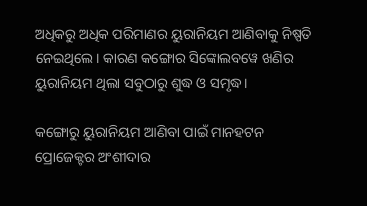ଅଧିକରୁ ଅଧିକ ପରିମାଣର ୟୁରାନିୟମ ଆଣିବାକୁ ନିଷ୍ପତି ନେଇଥିଲେ। କାରଣ କଙ୍ଗୋର ସିଙ୍କୋଲବୱେ ଖଣିର ୟୁରାନିୟମ ଥିଲା ସବୁଠାରୁ ଶୁଦ୍ଧ ଓ ସମୃଦ୍ଧ।

କଙ୍ଗୋରୁ ୟୁରାନିୟମ ଆଣିବା ପାଇଁ ମାନହଟନ ପ୍ରୋଜେକ୍ଟର ଅଂଶୀଦାର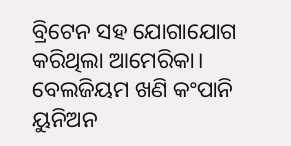ବ୍ରିଟେନ ସହ ଯୋଗାଯୋଗ କରିଥିଲା ଆମେରିକା। ବେଲଜିୟମ ଖଣି କଂପାନି ୟୁନିଅନ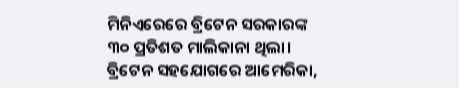ମିନିଏରେରେ ବ୍ରିଟେନ ସରକାରଙ୍କ ୩୦ ପ୍ରତିଶତ ମାଲିକାନା ଥିଲା। ବ୍ରିଟେନ ସହଯୋଗରେ ଆମେରିକା,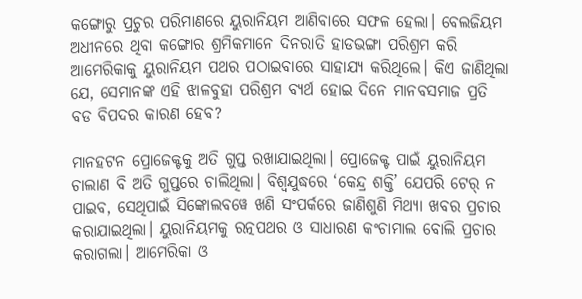କଙ୍ଗୋରୁ ପ୍ରଚୁର ପରିମାଣରେ ୟୁରାନିୟମ ଆଣିବାରେ ସଫଳ ହେଲା। ବେଲଜିୟମ ଅଧୀନରେ ଥିବା କଙ୍ଗୋର ଶ୍ରମିକମାନେ ଦିନରାତି ହାଡଭଙ୍ଗା ପରିଶ୍ରମ କରି ଆମେରିକାକୁ ୟୁରାନିୟମ ପଥର ପଠାଇବାରେ ସାହାଯ୍ୟ କରିଥିଲେ। କିଏ ଜାଣିଥିଲା ଯେ, ସେମାନଙ୍କ ଏହି ଝାଳବୁହା ପରିଶ୍ରମ ବ୍ୟର୍ଥ ହୋଇ ଦିନେ ମାନବସମାଜ ପ୍ରତି ବଡ ବିପଦର କାରଣ ହେବ?

ମାନହଟନ ପ୍ରୋଜେକ୍ଟକୁ ଅତି ଗୁପ୍ତ ରଖାଯାଇଥିଲା। ପ୍ରୋଜେକ୍ଟ ପାଇଁ ୟୁରାନିୟମ ଚାଲାଣ ବି ଅତି ଗୁପ୍ତରେ ଚାଲିଥିଲା। ବିଶ୍ୱଯୁଦ୍ଧରେ ‘କେନ୍ଦ୍ର ଶକ୍ତି’ ଯେପରି ଟେର୍ ନ ପାଇବ, ସେଥିପାଇଁ ସିଙ୍କୋଲବୱେ ଖଣି ସଂପର୍କରେ ଜାଣିଶୁଣି ମିଥ୍ୟା ଖବର ପ୍ରଚାର କରାଯାଇଥିଲା। ୟୁରାନିୟମକୁ ରତ୍ନପଥର ଓ ସାଧାରଣ କଂଚାମାଲ ବୋଲି ପ୍ରଚାର କରାଗଲା। ଆମେରିକା ଓ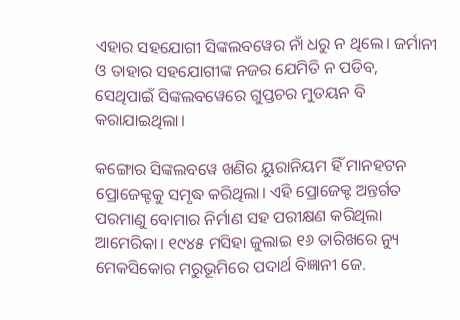ଏହାର ସହଯୋଗୀ ସିଙ୍କଲବୱେର ନାଁ ଧରୁ ନ ଥିଲେ। ଜର୍ମାନୀ ଓ ତାହାର ସହଯୋଗୀଙ୍କ ନଜର ଯେମିତି ନ ପଡିବ, ସେଥିପାଇଁ ସିଙ୍କଲବୱେରେ ଗୁପ୍ତଚର ମୁତୟନ ବି କରାଯାଇଥିଲା।

କଙ୍ଗୋର ସିଙ୍କଲବୱେ ଖଣିର ୟୁରାନିୟମ ହିଁ ମାନହଟନ ପ୍ରୋଜେକ୍ଟକୁ ସମୃଦ୍ଧ କରିଥିଲା। ଏହି ପ୍ରୋଜେକ୍ଟ ଅନ୍ତର୍ଗତ ପରମାଣୁ ବୋମାର ନିର୍ମାଣ ସହ ପରୀକ୍ଷଣ କରିଥିଲା ଆମେରିକା। ୧୯୪୫ ମସିହା ଜୁଲାଇ ୧୬ ତାରିଖରେ ନ୍ୟୁ ମେକସିକୋର ମରୁଭୂମିରେ ପଦାର୍ଥ ବିଜ୍ଞାନୀ ଜେ.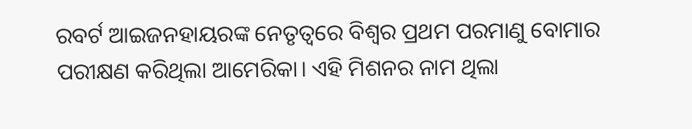ରବର୍ଟ ଆଇଜନହାୟରଙ୍କ ନେତୃତ୍ୱରେ ବିଶ୍ୱର ପ୍ରଥମ ପରମାଣୁ ବୋମାର ପରୀକ୍ଷଣ କରିଥିଲା ଆମେରିକା। ଏହି ମିଶନର ନାମ ଥିଲା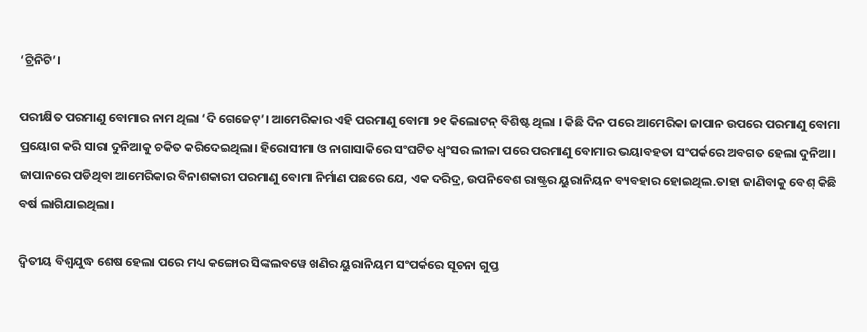‘ଟ୍ରିନିଟି’।

ପରୀକ୍ଷିତ ପରମାଣୁ ବୋମାର ନାମ ଥିଲା ‘ଦି ଗେଜେଟ୍‌’। ଆମେରିକାର ଏହି ପରମାଣୁ ବୋମା ୨୧ କିଲୋଟନ୍ ବିଶିଷ୍ଟ ଥିଲା । କିଛି ଦିନ ପରେ ଆମେରିକା ଜାପାନ ଉପରେ ପରମାଣୁ ବୋମା ପ୍ରୟୋଗ କରି ସାରା ଦୁନିଆକୁ ଚକିତ କରିଦେଇଥିଲା। ହିରୋସୀମା ଓ ନାଗାସାକିରେ ସଂଘଟିତ ଧ୍ୱଂସର ଲୀଳା ପରେ ପରମାଣୁ ବୋମାର ଭୟାବହତା ସଂପର୍କରେ ଅବଗତ ହେଲା ଦୁନିଆ। ଜାପାନରେ ପଡିଥିବା ଆମେରିକାର ବିନାଶକାରୀ ପରମାଣୁ ବୋମା ନିର୍ମାଣ ପଛରେ ଯେ, ଏକ ଦରିଦ୍ର, ଉପନିବେଶ ରାଷ୍ଟ୍ରର ୟୁରାନିୟନ ବ୍ୟବହାର ହୋଇଥିଲ.ତାହା ଜାଣିବାକୁ ବେଶ୍ କିଛି ବର୍ଷ ଲାଗିଯାଇଥିଲା।

ଦ୍ୱିତୀୟ ବିଶ୍ୱଯୁଦ୍ଧ ଶେଷ ହେଲା ପରେ ମଧ୍ୟ କଙ୍ଗୋର ସିଙ୍କଲବୱେ ଖଣିର ୟୁରାନିୟମ ସଂପର୍କରେ ସୂଚନା ଗୁପ୍ତ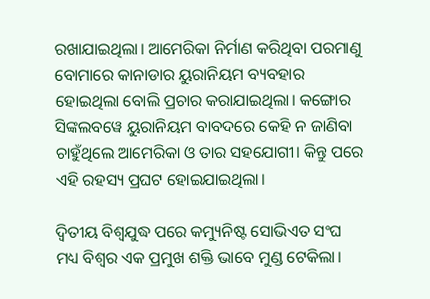ରଖାଯାଇଥିଲା। ଆମେରିକା ନିର୍ମାଣ କରିଥିବା ପରମାଣୁ ବୋମାରେ କାନାଡାର ୟୁରାନିୟମ ବ୍ୟବହାର ହୋଇଥିଲା ବୋଲି ପ୍ରଚାର କରାଯାଇଥିଲା। କଙ୍ଗୋର ସିଙ୍କଲବୱେ ୟୁରାନିୟମ ବାବଦରେ କେହି ନ ଜାଣିବା ଚାହୁଁଥିଲେ ଆମେରିକା ଓ ତାର ସହଯୋଗୀ। କିନ୍ତୁ ପରେ ଏହି ରହସ୍ୟ ପ୍ରଘଟ ହୋଇଯାଇଥିଲା।

ଦ୍ୱିତୀୟ ବିଶ୍ୱଯୁଦ୍ଧ ପରେ କମ୍ୟୁନିଷ୍ଟ ସୋଭିଏତ ସଂଘ ମଧ୍ୟ ବିଶ୍ୱର ଏକ ପ୍ରମୁଖ ଶକ୍ତି ଭାବେ ମୁଣ୍ଡ ଟେକିଲା।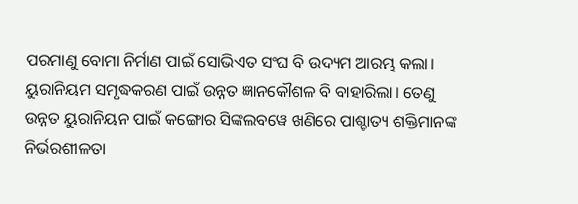ପରମାଣୁ ବୋମା ନିର୍ମାଣ ପାଇଁ ସୋଭିଏତ ସଂଘ ବି ଉଦ୍ୟମ ଆରମ୍ଭ କଲା। ୟୁରାନିୟମ ସମୃଦ୍ଧକରଣ ପାଇଁ ଉନ୍ନତ ଜ୍ଞାନକୌଶଳ ବି ବାହାରିଲା। ତେଣୁ ଉନ୍ନତ ୟୁରାନିୟନ ପାଇଁ କଙ୍ଗୋର ସିଙ୍କଲବୱେ ଖଣିରେ ପାଶ୍ଚାତ୍ୟ ଶକ୍ତିମାନଙ୍କ ନିର୍ଭରଶୀଳତା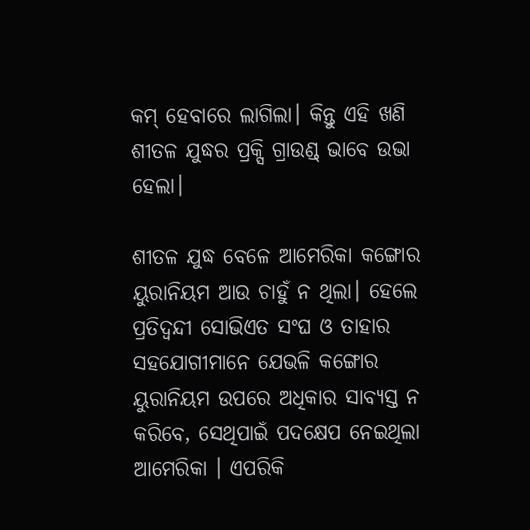କମ୍ ହେବାରେ ଲାଗିଲା। କିନ୍ତୁ ଏହି ଖଣି ଶୀତଳ ଯୁଦ୍ଧର ପ୍ରକ୍ସି ଗ୍ରାଉଣ୍ଡ୍ ଭାବେ ଉଭା ହେଲା।

ଶୀତଳ ଯୁଦ୍ଧ ବେଳେ ଆମେରିକା କଙ୍ଗୋର ୟୁରାନିୟମ ଆଉ ଚାହୁଁ ନ ଥିଲା। ହେଲେ ପ୍ରତିଦ୍ୱନ୍ଦୀ ସୋଭିଏତ ସଂଘ ଓ ତାହାର ସହଯୋଗୀମାନେ ଯେଭଳି କଙ୍ଗୋର ୟୁରାନିୟମ ଉପରେ ଅଧିକାର ସାବ୍ୟସ୍ତ ନ କରିବେ, ସେଥିପାଇଁ ପଦକ୍ଷେପ ନେଇଥିଲା ଆମେରିକା । ଏପରିକି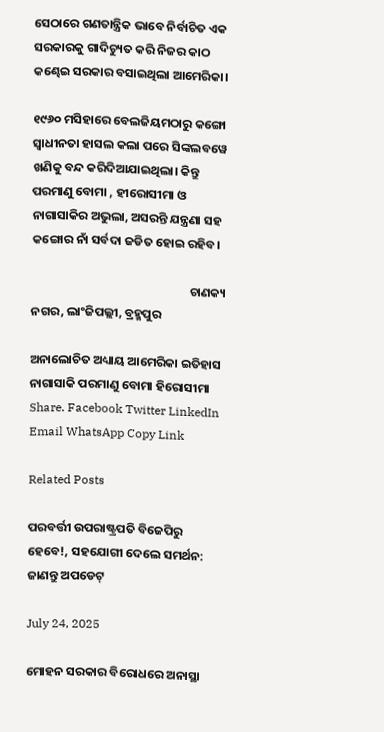ସେଠାରେ ଗଣତାନ୍ତ୍ରିକ ଭାବେ ନିର୍ବାଚିତ ଏକ ସରକାରକୁ ଗାଦିଚ୍ୟୁତ କରି ନିଜର କାଠ କଣ୍ଢେଇ ସରକାର ବସାଇଥିଲା ଆମେରିକା।

୧୯୬୦ ମସିହାରେ ବେଲଜିୟମଠାରୁ କଙ୍ଗୋ ସ୍ୱାଧୀନତା ହାସଲ କଲା ପରେ ସିଙ୍କଲବୱେ ଖଣିକୁ ବନ୍ଦ କରିଦିଆଯାଇଥିଲା। କିନ୍ତୁ ପରମାଣୁ ବୋମା , ହୀରୋସୀମା ଓ ନାଗାସାକିର ଅଭୁଲା, ଅସରନ୍ତି ଯନ୍ତ୍ରଣା ସହ କଙ୍ଗୋର ନାଁ ସର୍ବଦା ଜଡିତ ହୋଇ ରହିବ।

                                                         ଚାଣକ୍ୟ ନଗର, ଲାଂଜିପଲ୍ଲୀ, ବ୍ରହ୍ମପୁର

ଅନାଲୋଚିତ ଅଧ୍ୟାୟ ଆମେରିକା ଇତିହାସ ନାଗାସାକି ପରମାଣୁ ବୋମା ହିରୋସୀମା
Share. Facebook Twitter LinkedIn Email WhatsApp Copy Link

Related Posts

ପରବର୍ତ୍ତୀ ଉପରାଷ୍ଟ୍ରପତି ବିଜେପିରୁ ହେବେ!, ସହଯୋଗୀ ଦେଲେ ସମର୍ଥନ: ଜାଣନ୍ତୁ ଅପଡେଟ୍

July 24, 2025

ମୋହନ ସରକାର ବିରୋଧରେ ଅନାସ୍ଥା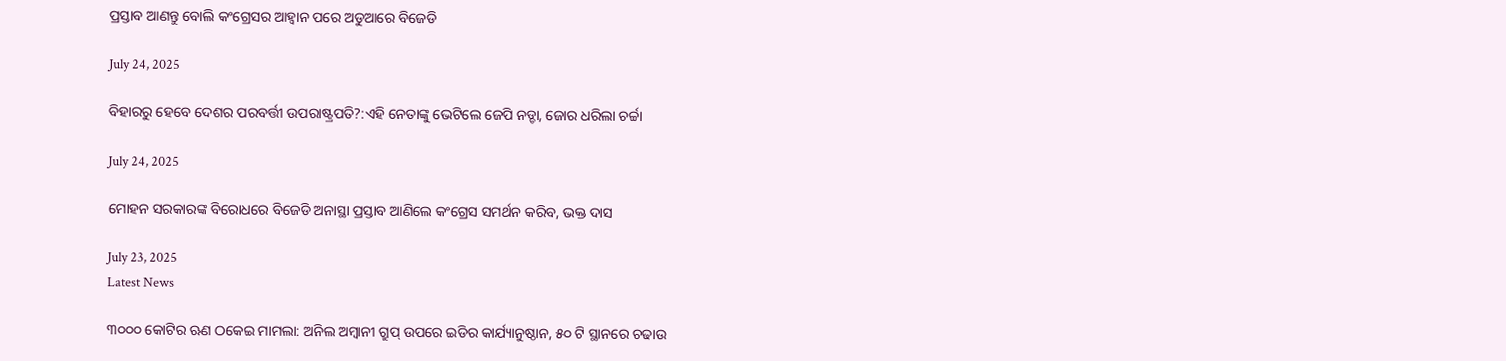ପ୍ରସ୍ତାବ ଆଣନ୍ତୁ ବୋଲି କଂଗ୍ରେସର ଆହ୍ବାନ ପରେ ଅଡୁଆରେ ବିଜେଡି

July 24, 2025

ବିହାରରୁ ହେବେ ଦେଶର ପରବର୍ତ୍ତୀ ଉପରାଷ୍ଟ୍ରପତି?:ଏହି ନେତାଙ୍କୁ ଭେଟିଲେ ଜେପି ନଡ୍ଡା, ଜୋର ଧରିଲା ଚର୍ଚ୍ଚା

July 24, 2025

ମୋହନ ସରକାରଙ୍କ ବିରୋଧରେ ବିଜେଡି ଅନାସ୍ଥା ପ୍ରସ୍ତାବ ଆଣିଲେ କଂଗ୍ରେସ ସମର୍ଥନ କରିବ, ଭକ୍ତ ଦାସ

July 23, 2025
Latest News

୩୦୦୦ କୋଟିର ଋଣ ଠକେଇ ମାମଲା: ଅନିଲ ଅମ୍ବାନୀ ଗ୍ରୁପ୍ ଉପରେ ଇଡିର କାର୍ଯ୍ୟାନୁଷ୍ଠାନ, ୫୦ ଟି ସ୍ଥାନରେ ଚଢାଉ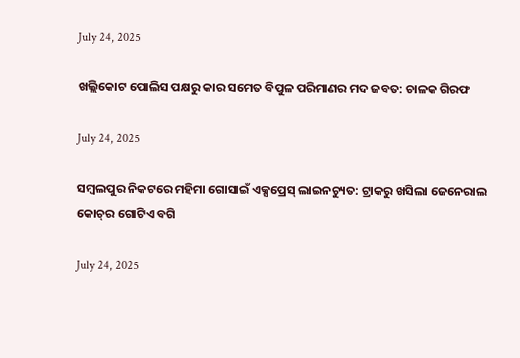July 24, 2025

ଖଲ୍ଲିକୋଟ ପୋଲିସ ପକ୍ଷରୁ କାର ସମେତ ବିପୁଳ ପରିମାଣର ମଦ ଜବତ: ଚାଳକ ଗିରଫ

July 24, 2025

ସମ୍ୱଲପୁର ନିକଟରେ ମହିମା ଗୋସାଇଁ ଏକ୍ସପ୍ରେସ୍ ଲାଇନଚ୍ୟୁତ: ଟ୍ରାକରୁ ଖସିଲା ଜେନେରାଲ କୋଚ୍‌ର ଗୋଟିଏ ବଗି

July 24, 2025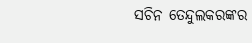ସଚିନ ତେନ୍ଦୁଲକରଙ୍କର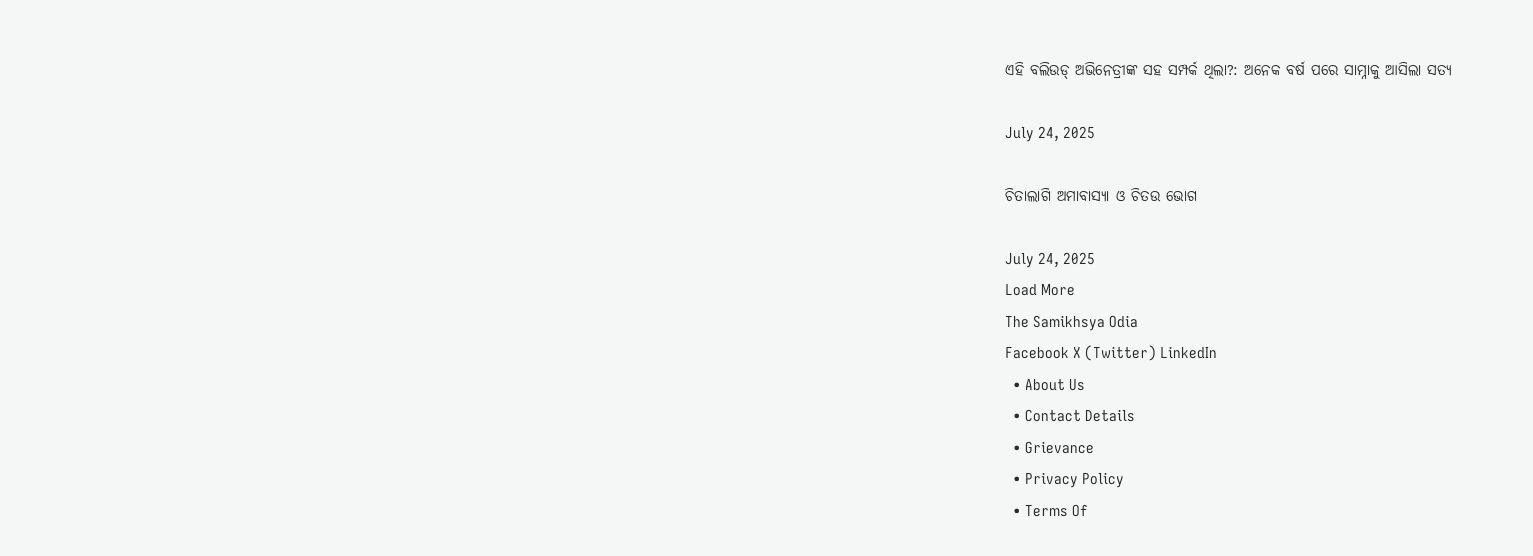ଏହି ବଲିଉଡ୍ ଅଭିନେତ୍ରୀଙ୍କ ସହ ସମ୍ପର୍କ ଥିଲା?: ଅନେକ ବର୍ଷ ପରେ ସାମ୍ନାକୁ ଆସିଲା ସତ୍ୟ

July 24, 2025

ଚିତାଲାଗି ଅମାବାସ୍ୟା ଓ ଚିତଉ ଭୋଗ

July 24, 2025
Load More
The Samikhsya Odia
Facebook X (Twitter) LinkedIn
  • About Us
  • Contact Details
  • Grievance
  • Privacy Policy
  • Terms Of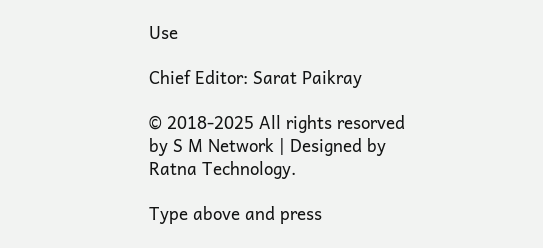Use

Chief Editor: Sarat Paikray

© 2018-2025 All rights resorved by S M Network | Designed by Ratna Technology.

Type above and press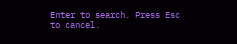Enter to search. Press Esc to cancel.